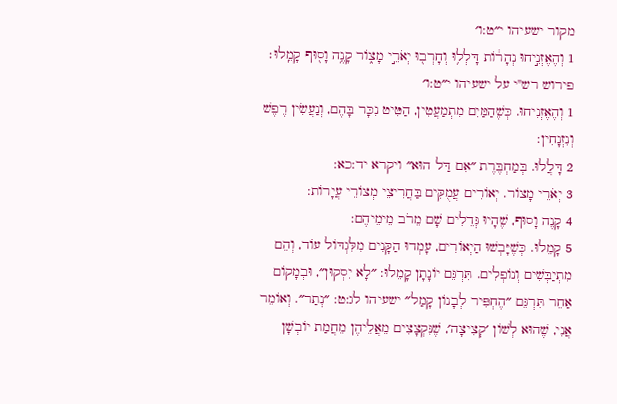מקור ישעיהו י״ט:ו׳
1 וְהֶאֶזְנִ֣יחוּ נְהָר֔וֹת דָּלְל֥וּ וְחָרְב֖וּ יְאֹרֵ֣י מָצ֑וֹר קָנֶ֥ה וָס֖וּף קָמֵֽלוּ׃
פירוש רש"י על ישעיהו י״ט:ו׳
1 וְהֶאֶזְנִיחוּ. כְּשֶׁהַמַּיִם מִתְמַעֲטִין, הַטִּיט נִכָּר בָּהֶם, וְנַעֲשִׂין רֶפֶשׁ וְנִזְנָחִין:
2 דָּלֲלוּ. בְּמַחְבֶּרֶת ״אִם דַּל הוּא״ ויקרא יד:כא:
3 יְאֹרֵי מָצוֹר. יְאוֹרִים עֲמֻקִּים בַּחֲרִיצֵי מְצוֹרֵי עֲיָרוֹת:
4 קָנֶה וָסוּף, שֶׁהָיוּ גְּדֵלִים שָׁם מֵרֹב מֵימֵיהֶם:
5 קָמֵלוּ. כְּשֶׁיָּבְשׁוּ הַיְאוֹרִים, עָמְדוּ הַקָּנִים מִלִּגְדּוֹל עוֹד, וְהֵם מִתְיַבְּשִׁים וְנוֹפְלִים. תִּרְגֵּם יוֹנָתָן קָמֵלוּ: ״לָא יִסְקוּן״, וּבְמָקוֹם אַחֵר תִּרְגֵּם ״הֶחְפִּיר לְבָנוֹן קָמַל״ ישעיהו לג:ט: ״נְתַר״. וְאוֹמֵר אֲנִי, שֶׁהוּא לְשׁוֹן ׳קְצִיצָה׳, שֶׁנִּקְצָצִים מֵאֲלֵיהֶן מֵחֲמַת יוֹבְשָׁן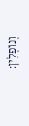וְנוֹפְלִין: